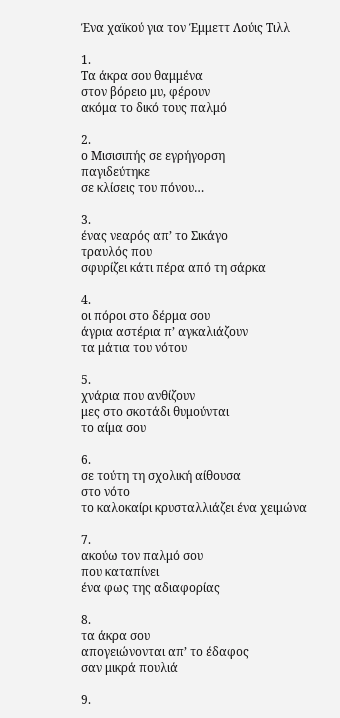Ένα χαϊκού για τον Έμμεττ Λούις Τιλλ

1.
Τα άκρα σου θαμμένα
στον βόρειο μυ, φέρουν
ακόμα το δικό τους παλμό

2.
ο Μισισιπής σε εγρήγορση
παγιδεύτηκε
σε κλίσεις του πόνου…

3.
ένας νεαρός απ’ το Σικάγο
τραυλός που
σφυρίζει κάτι πέρα από τη σάρκα

4.
οι πόροι στο δέρμα σου
άγρια αστέρια π’ αγκαλιάζουν
τα μάτια του νότου

5.
χνάρια που ανθίζουν
μες στο σκοτάδι θυμούνται
το αίμα σου

6.
σε τούτη τη σχολική αίθουσα
στο νότο
το καλοκαίρι κρυσταλλιάζει ένα χειμώνα

7.
ακούω τον παλμό σου
που καταπίνει
ένα φως της αδιαφορίας

8.
τα άκρα σου
απογειώνονται απ’ το έδαφος
σαν μικρά πουλιά

9.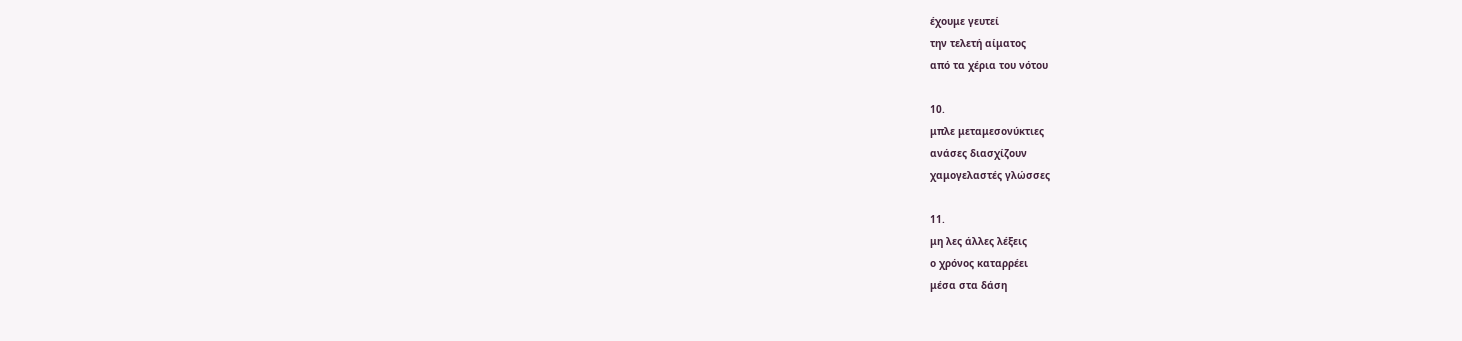έχουμε γευτεί
την τελετή αίματος
από τα χέρια του νότου

10.
μπλε μεταμεσονύκτιες
ανάσες διασχίζουν
χαμογελαστές γλώσσες

11.
μη λες άλλες λέξεις
ο χρόνος καταρρέει
μέσα στα δάση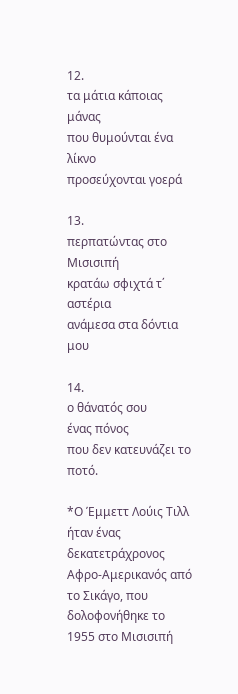12.
τα μάτια κάποιας μάνας
που θυμούνται ένα λίκνο
προσεύχονται γοερά

13.
περπατώντας στο Μισισιπή
κρατάω σφιχτά τ΄ αστέρια
ανάμεσα στα δόντια μου

14.
ο θάνατός σου
ένας πόνος
που δεν κατευνάζει το ποτό.

*Ο Έμμεττ Λούις Τιλλ ήταν ένας δεκατετράχρονος Αφρο-Αμερικανός από το Σικάγο, που δολοφονήθηκε το 1955 στο Μισισιπή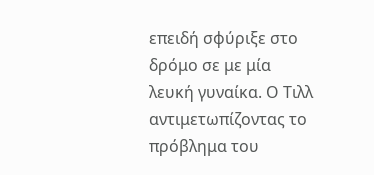επειδή σφύριξε στο δρόμο σε με μία λευκή γυναίκα. Ο Τιλλ αντιμετωπίζοντας το πρόβλημα του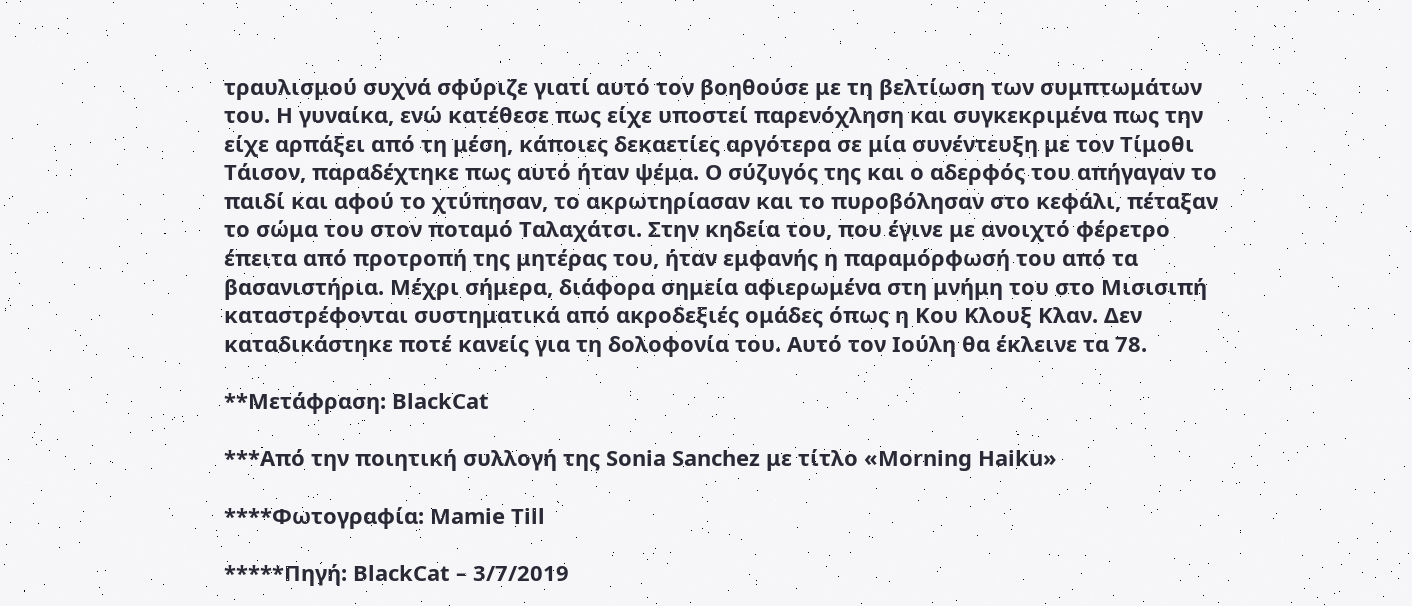τραυλισμού συχνά σφύριζε γιατί αυτό τον βοηθούσε με τη βελτίωση των συμπτωμάτων του. Η γυναίκα, ενώ κατέθεσε πως είχε υποστεί παρενόχληση και συγκεκριμένα πως την είχε αρπάξει από τη μέση, κάποιες δεκαετίες αργότερα σε μία συνέντευξη με τον Τίμοθι Τάισον, παραδέχτηκε πως αυτό ήταν ψέμα. Ο σύζυγός της και ο αδερφός του απήγαγαν το παιδί και αφού το χτύπησαν, το ακρωτηρίασαν και το πυροβόλησαν στο κεφάλι, πέταξαν το σώμα του στον ποταμό Ταλαχάτσι. Στην κηδεία του, που έγινε με ανοιχτό φέρετρο έπειτα από προτροπή της μητέρας του, ήταν εμφανής η παραμόρφωσή του από τα βασανιστήρια. Μέχρι σήμερα, διάφορα σημεία αφιερωμένα στη μνήμη του στο Μισισιπή καταστρέφονται συστηματικά από ακροδεξιές ομάδες όπως η Κου Κλουξ Κλαν. Δεν καταδικάστηκε ποτέ κανείς για τη δολοφονία του. Αυτό τον Ιούλη θα έκλεινε τα 78.

**Μετάφραση: BlackCat

***Από την ποιητική συλλογή της Sonia Sanchez με τίτλο «Morning Haiku»

****Φωτογραφία: Μamie Till

*****Πηγή: BlackCat – 3/7/2019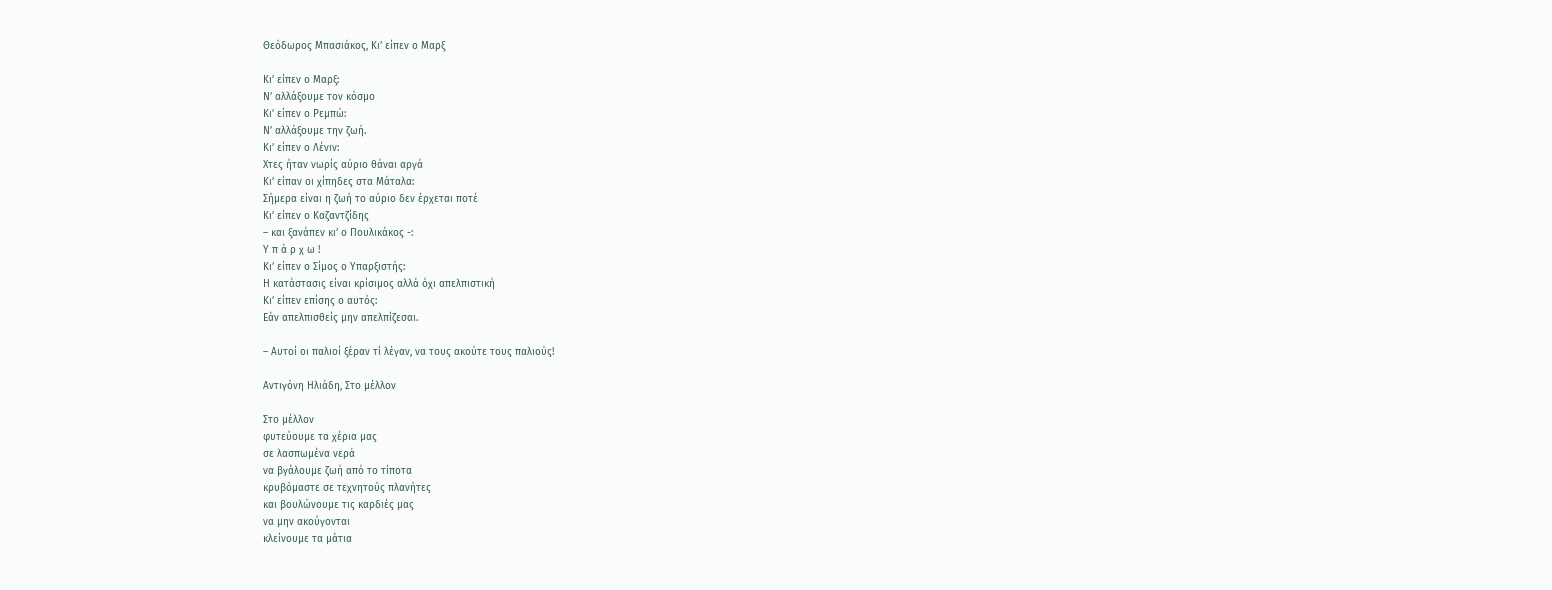Θεόδωρος Μπασιάκος, Κι’ είπεν ο Μαρξ

Κι’ είπεν ο Μαρξ:
Ν’ αλλάξουμε τον κόσμο
Κι’ είπεν ο Ρεμπώ:
Ν’ αλλάξουμε την ζωή.
Κι’ είπεν ο Λένιν:
Χτες ήταν νωρίς αύριο θάναι αργά
Κι’ είπαν οι χίπηδες στα Μάταλα:
Σήμερα είναι η ζωή το αύριο δεν έρχεται ποτέ
Κι’ είπεν ο Καζαντζίδης
– και ξανάπεν κι’ ο Πουλικάκος -:
Υ π ά ρ χ ω !
Κι’ είπεν ο Σίμος ο Υπαρξιστής:
Η κατάστασις είναι κρίσιμος αλλά όχι απελπιστική
Κι’ είπεν επίσης ο αυτός:
Εάν απελπισθείς μην απελπίζεσαι.

– Αυτοί οι παλιοί ξέραν τί λέγαν, να τους ακούτε τους παλιούς!

Αντιγόνη Ηλιάδη, Στο μέλλον

Στο μέλλον
φυτεύουμε τα χέρια μας
σε λασπωμένα νερά
να βγάλουμε ζωή από το τίποτα
κρυβόμαστε σε τεχνητούς πλανήτες
και βουλώνουμε τις καρδιές μας
να μην ακούγονται
κλείνουμε τα μάτια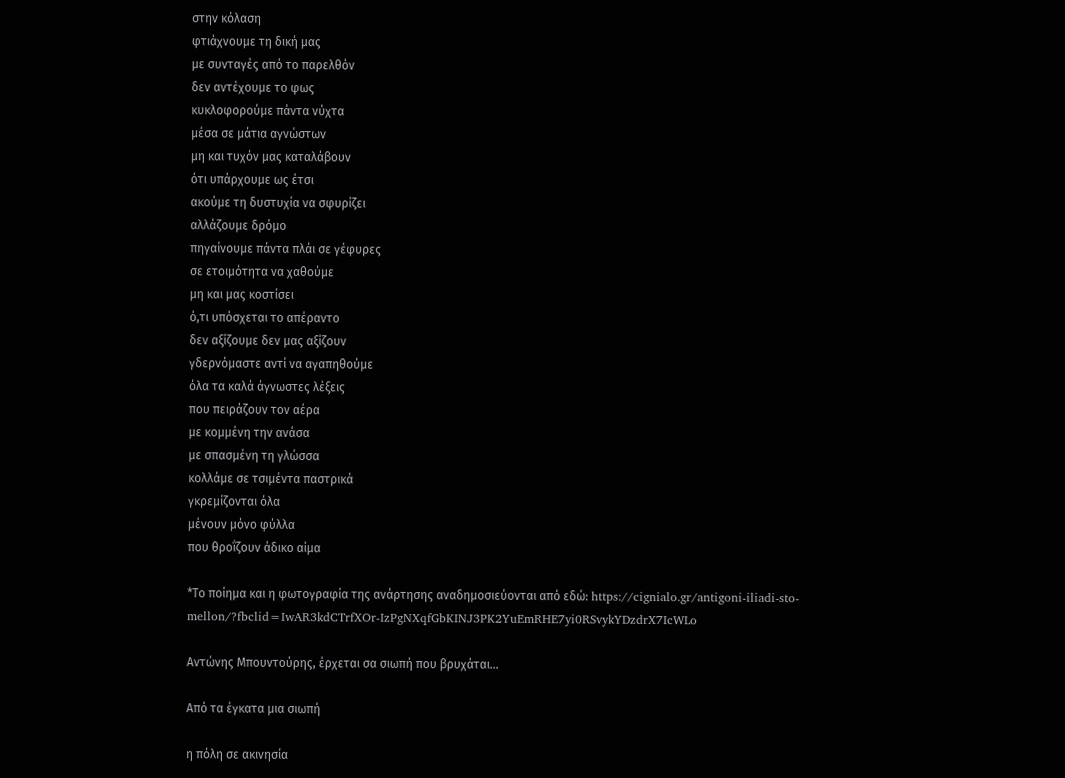στην κόλαση
φτιάχνουμε τη δική μας
με συνταγές από το παρελθόν
δεν αντέχουμε το φως
κυκλοφορούμε πάντα νύχτα
μέσα σε μάτια αγνώστων
μη και τυχόν μας καταλάβουν
ότι υπάρχουμε ως έτσι
ακούμε τη δυστυχία να σφυρίζει
αλλάζουμε δρόμο
πηγαίνουμε πάντα πλάι σε γέφυρες
σε ετοιμότητα να χαθούμε
μη και μας κοστίσει
ό,τι υπόσχεται το απέραντο
δεν αξίζουμε δεν μας αξίζουν
γδερνόμαστε αντί να αγαπηθούμε
όλα τα καλά άγνωστες λέξεις
που πειράζουν τον αέρα
με κομμένη την ανάσα
με σπασμένη τη γλώσσα
κολλάμε σε τσιμέντα παστρικά
γκρεμίζονται όλα
μένουν μόνο φύλλα
που θροΐζουν άδικο αίμα

*Το ποίημα και η φωτογραφία της ανάρτησης αναδημοσιεύονται από εδώ: https://cignialo.gr/antigoni-iliadi-sto-mellon/?fbclid=IwAR3kdCTrfXOr-IzPgNXqfGbKINJ3PK2YuEmRHE7yi0RSvykYDzdrX7IcWLo

Αντώνης Μπουντούρης, έρχεται σα σιωπή που βρυχάται…

Από τα έγκατα μια σιωπή

η πόλη σε ακινησία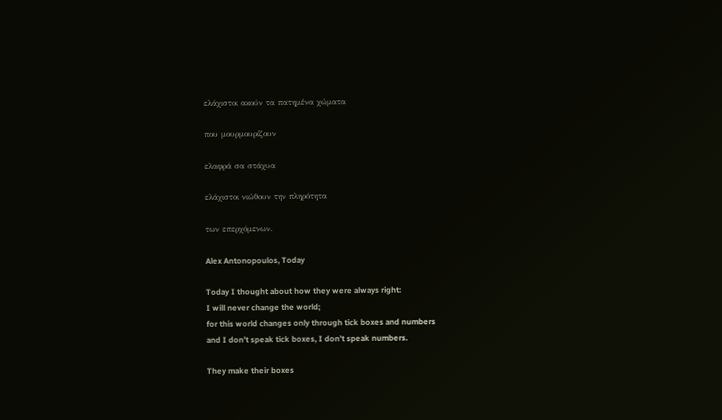ελάχιστοι ακούν τα πατημένα χώματα

που μουρμουρίζουν

ελαφρά σα στάχυα

ελάχιστοι νιώθουν την πληρότητα

των επερχόμενων.

Alex Antonopoulos, Today

Today I thought about how they were always right:
I will never change the world;
for this world changes only through tick boxes and numbers
and I don’t speak tick boxes, I don’t speak numbers.

They make their boxes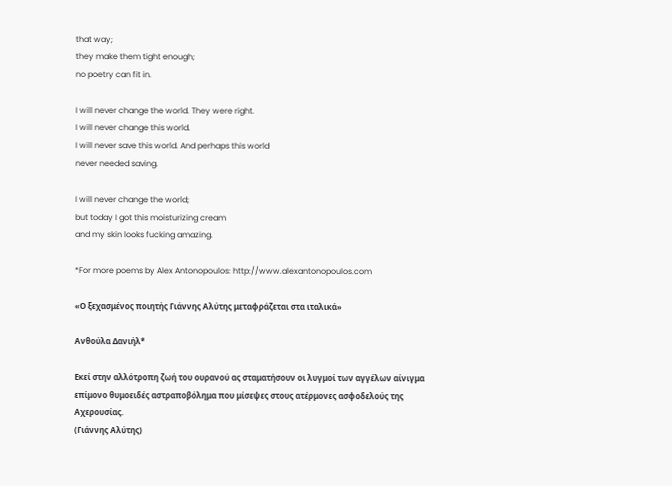that way;
they make them tight enough;
no poetry can fit in.

I will never change the world. They were right.
I will never change this world.
I will never save this world. And perhaps this world
never needed saving.

I will never change the world;
but today I got this moisturizing cream
and my skin looks fucking amazing.

*For more poems by Alex Antonopoulos: http://www.alexantonopoulos.com

«Ο ξεχασμένος ποιητής Γιάννης Αλύτης μεταφράζεται στα ιταλικά»

Ανθούλα Δανιήλ*

Εκεί στην αλλότροπη ζωή του ουρανού ας σταματήσουν οι λυγμοί των αγγέλων αίνιγμα επίμονο θυμοειδές αστραποβόλημα που μίσεψες στους ατέρμονες ασφοδελούς της Αχερουσίας.
(Γιάννης Αλύτης)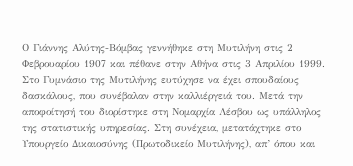Ο Γιάννης Αλύτης-Βόμβας γεννήθηκε στη Μυτιλήνη στις 2 Φεβρουαρίου 1907 και πέθανε στην Αθήνα στις 3 Απριλίου 1999. Στο Γυμνάσιο της Μυτιλήνης ευτύχησε να έχει σπουδαίους δασκάλους, που συνέβαλαν στην καλλιέργειά του. Μετά την αποφοίτησή του διορίστηκε στη Νομαρχία Λέσβου ως υπάλληλος της στατιστικής υπηρεσίας. Στη συνέχεια, μετατάχτηκε στο Υπουργείο Δικαιοσύνης (Πρωτοδικείο Μυτιλήνης), απ’ όπου και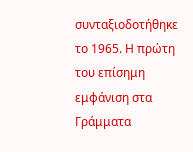συνταξιοδοτήθηκε το 1965. Η πρώτη του επίσημη εμφάνιση στα Γράμματα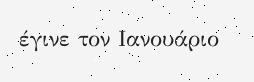έγινε τον Ιανουάριο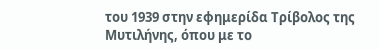του 1939 στην εφημερίδα Τρίβολος της Μυτιλήνης, όπου με το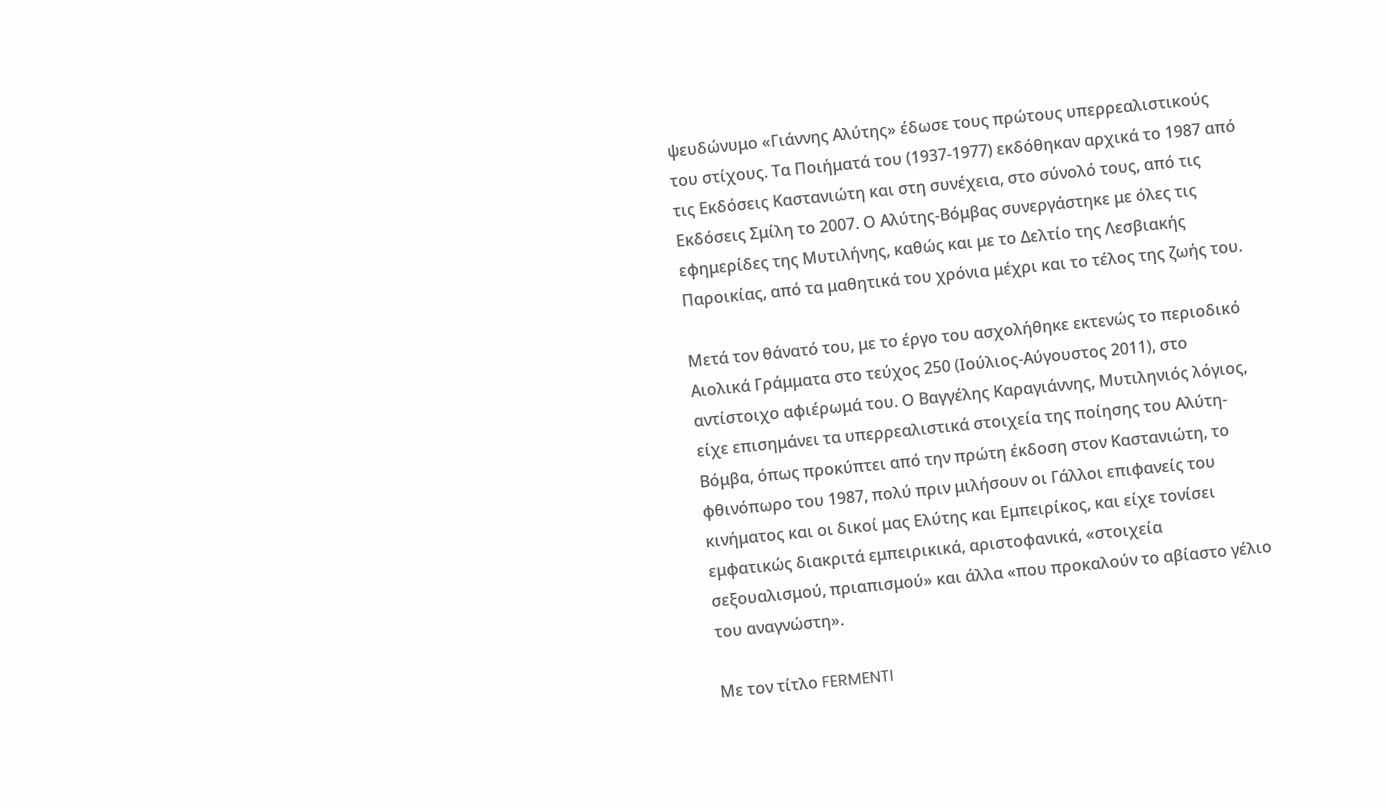ψευδώνυμο «Γιάννης Αλύτης» έδωσε τους πρώτους υπερρεαλιστικούς του στίχους. Τα Ποιήματά του (1937-1977) εκδόθηκαν αρχικά το 1987 από τις Εκδόσεις Καστανιώτη και στη συνέχεια, στο σύνολό τους, από τις Εκδόσεις Σμίλη το 2007. Ο Αλύτης-Βόμβας συνεργάστηκε με όλες τις εφημερίδες της Μυτιλήνης, καθώς και με το Δελτίο της Λεσβιακής Παροικίας, από τα μαθητικά του χρόνια μέχρι και το τέλος της ζωής του.

Μετά τον θάνατό του, με το έργο του ασχολήθηκε εκτενώς το περιοδικό Αιολικά Γράμματα στο τεύχος 250 (Ιούλιος-Αύγουστος 2011), στο αντίστοιχο αφιέρωμά του. Ο Βαγγέλης Καραγιάννης, Μυτιληνιός λόγιος, είχε επισημάνει τα υπερρεαλιστικά στοιχεία της ποίησης του Αλύτη-Βόμβα, όπως προκύπτει από την πρώτη έκδοση στον Καστανιώτη, το φθινόπωρο του 1987, πολύ πριν μιλήσουν οι Γάλλοι επιφανείς του κινήματος και οι δικοί μας Ελύτης και Εμπειρίκος, και είχε τονίσει εμφατικώς διακριτά εμπειρικικά, αριστοφανικά, «στοιχεία σεξουαλισμού, πριαπισμού» και άλλα «που προκαλούν το αβίαστο γέλιο του αναγνώστη».

Με τον τίτλο FERMENTI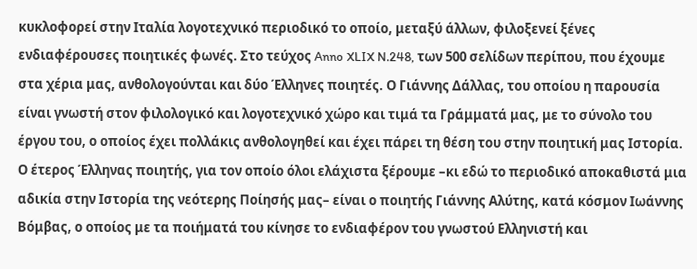κυκλοφορεί στην Ιταλία λογοτεχνικό περιοδικό το οποίο, μεταξύ άλλων, φιλοξενεί ξένες ενδιαφέρουσες ποιητικές φωνές. Στο τεύχος Anno XLIX N.248, των 500 σελίδων περίπου, που έχουμε στα χέρια μας, ανθολογούνται και δύο Έλληνες ποιητές. Ο Γιάννης Δάλλας, του οποίου η παρουσία είναι γνωστή στον φιλολογικό και λογοτεχνικό χώρο και τιμά τα Γράμματά μας, με το σύνολο του έργου του, ο οποίος έχει πολλάκις ανθολογηθεί και έχει πάρει τη θέση του στην ποιητική μας Ιστορία. Ο έτερος Έλληνας ποιητής, για τον οποίο όλοι ελάχιστα ξέρουμε –κι εδώ το περιοδικό αποκαθιστά μια αδικία στην Ιστορία της νεότερης Ποίησής μας– είναι ο ποιητής Γιάννης Αλύτης, κατά κόσμον Ιωάννης Βόμβας, ο οποίος με τα ποιήματά του κίνησε το ενδιαφέρον του γνωστού Ελληνιστή και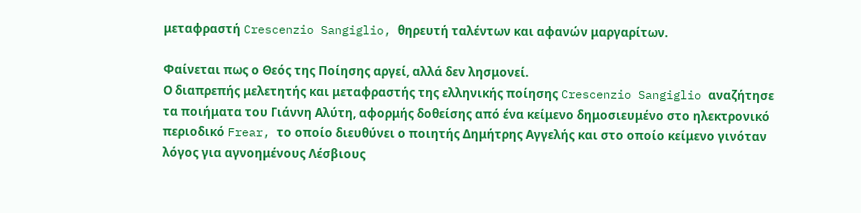μεταφραστή Crescenzio Sangiglio, θηρευτή ταλέντων και αφανών μαργαρίτων.

Φαίνεται πως ο Θεός της Ποίησης αργεί, αλλά δεν λησμονεί.
Ο διαπρεπής μελετητής και μεταφραστής της ελληνικής ποίησης Crescenzio Sangiglio αναζήτησε τα ποιήματα του Γιάννη Αλύτη, αφορμής δοθείσης από ένα κείμενο δημοσιευμένο στο ηλεκτρονικό περιοδικό Frear, το οποίο διευθύνει ο ποιητής Δημήτρης Αγγελής και στο οποίο κείμενο γινόταν λόγος για αγνοημένους Λέσβιους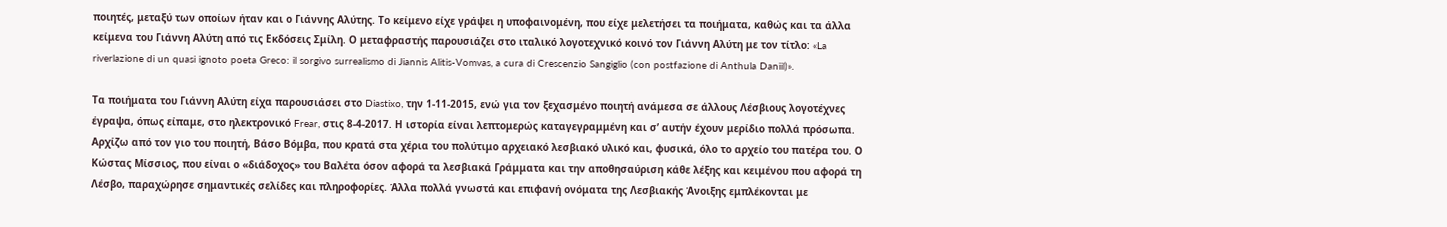ποιητές, μεταξύ των οποίων ήταν και ο Γιάννης Αλύτης. Το κείμενο είχε γράψει η υποφαινομένη, που είχε μελετήσει τα ποιήματα, καθώς και τα άλλα κείμενα του Γιάννη Αλύτη από τις Εκδόσεις Σμίλη. Ο μεταφραστής παρουσιάζει στο ιταλικό λογοτεχνικό κοινό τον Γιάννη Αλύτη με τον τίτλο: «La riverlazione di un quasi ignoto poeta Greco: il sorgivo surrealismo di Jiannis Alitis-Vomvas, a cura di Crescenzio Sangiglio (con postfazione di Anthula Daniil)».

Τα ποιήματα του Γιάννη Αλύτη είχα παρουσιάσει στο Diastixo, την 1-11-2015, ενώ για τον ξεχασμένο ποιητή ανάμεσα σε άλλους Λέσβιους λογοτέχνες έγραψα, όπως είπαμε, στο ηλεκτρονικό Frear, στις 8-4-2017. Η ιστορία είναι λεπτομερώς καταγεγραμμένη και σ’ αυτήν έχουν μερίδιο πολλά πρόσωπα. Αρχίζω από τον γιο του ποιητή, Βάσο Βόμβα, που κρατά στα χέρια του πολύτιμο αρχειακό λεσβιακό υλικό και, φυσικά, όλο το αρχείο του πατέρα του. Ο Κώστας Μίσσιος, που είναι ο «διάδοχος» του Βαλέτα όσον αφορά τα λεσβιακά Γράμματα και την αποθησαύριση κάθε λέξης και κειμένου που αφορά τη Λέσβο, παραχώρησε σημαντικές σελίδες και πληροφορίες. Άλλα πολλά γνωστά και επιφανή ονόματα της Λεσβιακής Άνοιξης εμπλέκονται με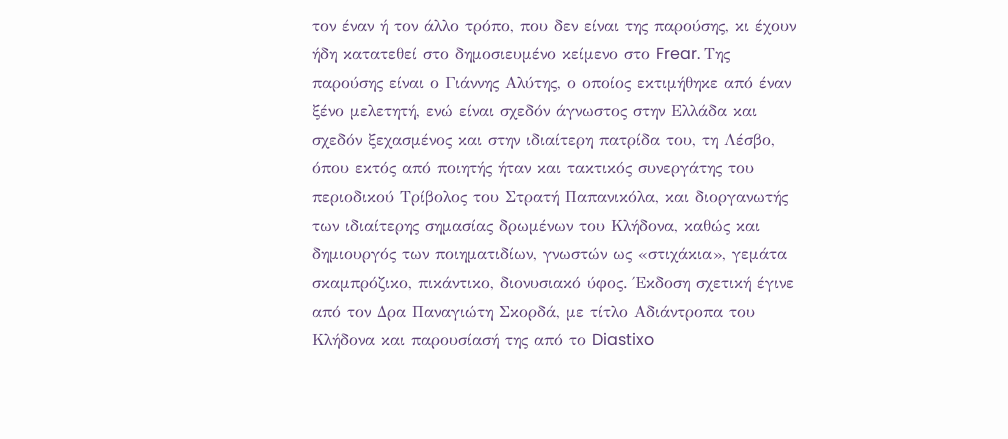τον έναν ή τον άλλο τρόπο, που δεν είναι της παρούσης, κι έχουν ήδη κατατεθεί στο δημοσιευμένο κείμενο στο Frear. Της παρούσης είναι ο Γιάννης Αλύτης, ο οποίος εκτιμήθηκε από έναν ξένο μελετητή, ενώ είναι σχεδόν άγνωστος στην Ελλάδα και σχεδόν ξεχασμένος και στην ιδιαίτερη πατρίδα του, τη Λέσβο, όπου εκτός από ποιητής ήταν και τακτικός συνεργάτης του περιοδικού Τρίβολος του Στρατή Παπανικόλα, και διοργανωτής των ιδιαίτερης σημασίας δρωμένων του Κλήδονα, καθώς και δημιουργός των ποιηματιδίων, γνωστών ως «στιχάκια», γεμάτα σκαμπρόζικο, πικάντικο, διονυσιακό ύφος. Έκδοση σχετική έγινε από τον Δρα Παναγιώτη Σκορδά, με τίτλο Αδιάντροπα του Κλήδονα και παρουσίασή της από το Diastixo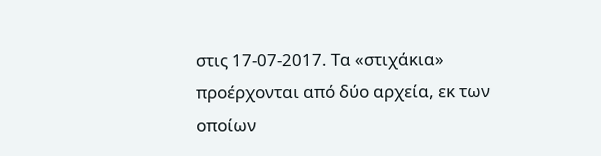στις 17-07-2017. Τα «στιχάκια» προέρχονται από δύο αρχεία, εκ των οποίων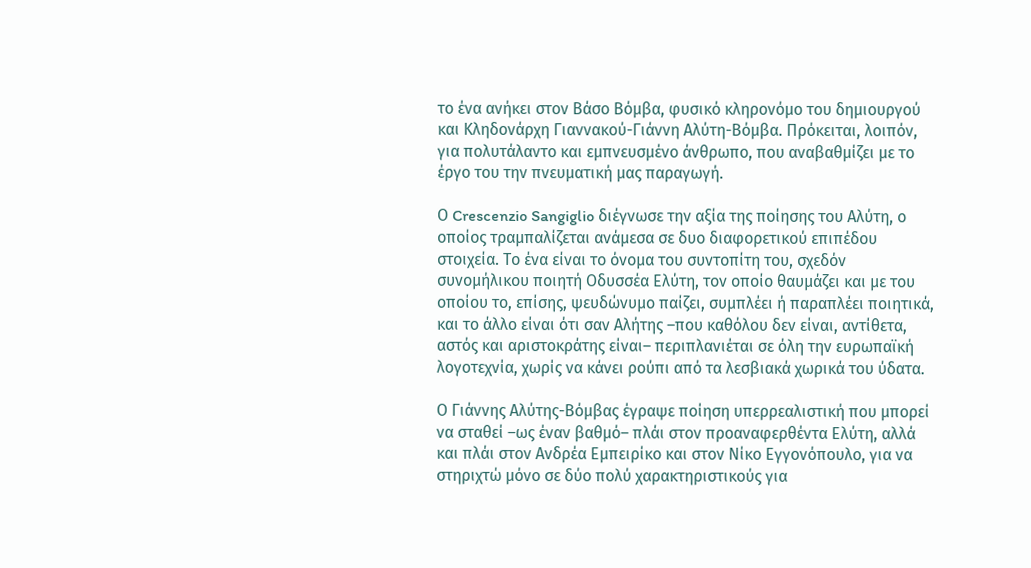το ένα ανήκει στον Βάσο Βόμβα, φυσικό κληρονόμο του δημιουργού και Κληδονάρχη Γιαννακού-Γιάννη Αλύτη-Βόμβα. Πρόκειται, λοιπόν, για πολυτάλαντο και εμπνευσμένο άνθρωπο, που αναβαθμίζει με το έργο του την πνευματική μας παραγωγή.

Ο Crescenzio Sangiglio διέγνωσε την αξία της ποίησης του Αλύτη, ο οποίος τραμπαλίζεται ανάμεσα σε δυο διαφορετικού επιπέδου στοιχεία. Το ένα είναι το όνομα του συντοπίτη του, σχεδόν συνομήλικου ποιητή Οδυσσέα Ελύτη, τον οποίο θαυμάζει και με του οποίου το, επίσης, ψευδώνυμο παίζει, συμπλέει ή παραπλέει ποιητικά, και το άλλο είναι ότι σαν Αλήτης –που καθόλου δεν είναι, αντίθετα, αστός και αριστοκράτης είναι– περιπλανιέται σε όλη την ευρωπαϊκή λογοτεχνία, χωρίς να κάνει ρούπι από τα λεσβιακά χωρικά του ύδατα.

Ο Γιάννης Αλύτης-Βόμβας έγραψε ποίηση υπερρεαλιστική που μπορεί να σταθεί –ως έναν βαθμό– πλάι στον προαναφερθέντα Ελύτη, αλλά και πλάι στον Ανδρέα Εμπειρίκο και στον Νίκο Εγγονόπουλο, για να στηριχτώ μόνο σε δύο πολύ χαρακτηριστικούς για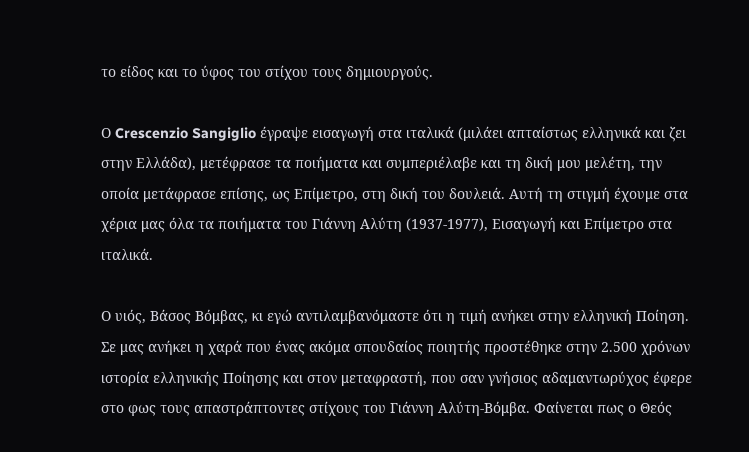το είδος και το ύφος του στίχου τους δημιουργούς.

Ο Crescenzio Sangiglio έγραψε εισαγωγή στα ιταλικά (μιλάει απταίστως ελληνικά και ζει στην Ελλάδα), μετέφρασε τα ποιήματα και συμπεριέλαβε και τη δική μου μελέτη, την οποία μετάφρασε επίσης, ως Επίμετρο, στη δική του δουλειά. Αυτή τη στιγμή έχουμε στα χέρια μας όλα τα ποιήματα του Γιάννη Αλύτη (1937-1977), Εισαγωγή και Επίμετρο στα ιταλικά.

Ο υιός, Βάσος Βόμβας, κι εγώ αντιλαμβανόμαστε ότι η τιμή ανήκει στην ελληνική Ποίηση. Σε μας ανήκει η χαρά που ένας ακόμα σπουδαίος ποιητής προστέθηκε στην 2.500 χρόνων ιστορία ελληνικής Ποίησης και στον μεταφραστή, που σαν γνήσιος αδαμαντωρύχος έφερε στο φως τους απαστράπτοντες στίχους του Γιάννη Αλύτη-Βόμβα. Φαίνεται πως ο Θεός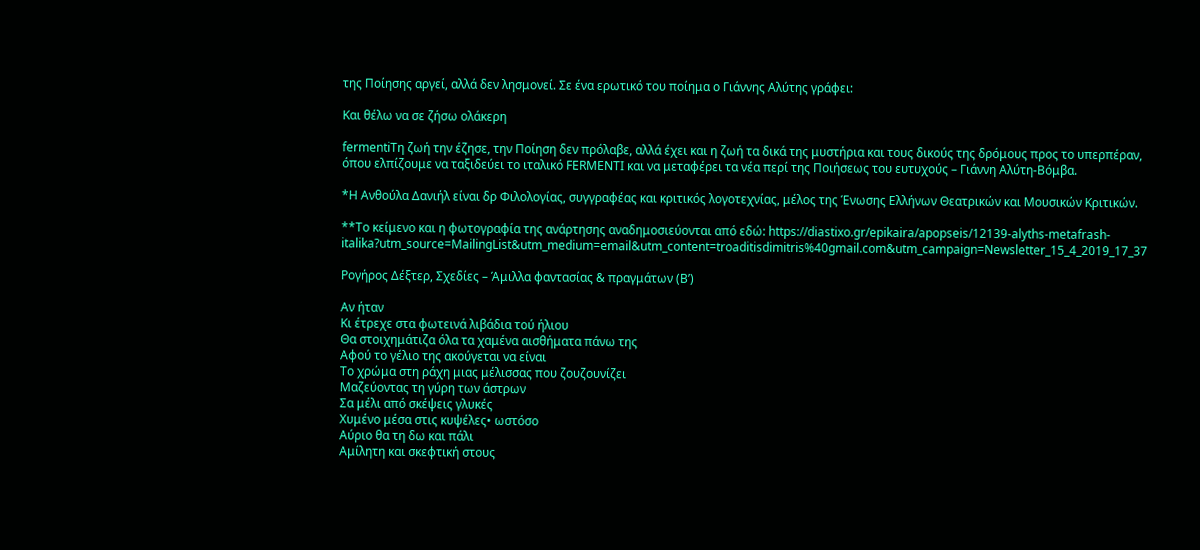της Ποίησης αργεί, αλλά δεν λησμονεί. Σε ένα ερωτικό του ποίημα ο Γιάννης Αλύτης γράφει:

Και θέλω να σε ζήσω ολάκερη

fermentiΤη ζωή την έζησε, την Ποίηση δεν πρόλαβε, αλλά έχει και η ζωή τα δικά της μυστήρια και τους δικούς της δρόμους προς το υπερπέραν, όπου ελπίζουμε να ταξιδεύει το ιταλικό FERMENTI και να μεταφέρει τα νέα περί της Ποιήσεως του ευτυχούς – Γιάννη Αλύτη-Βόμβα.

*Η Ανθούλα Δανιήλ είναι δρ Φιλολογίας, συγγραφέας και κριτικός λογοτεχνίας, μέλος της Ένωσης Ελλήνων Θεατρικών και Μουσικών Κριτικών.

**Το κείμενο και η φωτογραφία της ανάρτησης αναδημοσιεύονται από εδώ: https://diastixo.gr/epikaira/apopseis/12139-alyths-metafrash-italika?utm_source=MailingList&utm_medium=email&utm_content=troaditisdimitris%40gmail.com&utm_campaign=Newsletter_15_4_2019_17_37

Ρογήρος Δέξτερ, Σχεδίες – Άμιλλα φαντασίας & πραγμάτων (Β’)

Αν ήταν
Κι έτρεχε στα φωτεινά λιβάδια τού ήλιου
Θα στοιχημάτιζα όλα τα χαμένα αισθήματα πάνω της
Αφού το γέλιο της ακούγεται να είναι
Το χρώμα στη ράχη μιας μέλισσας που ζουζουνίζει
Μαζεύοντας τη γύρη των άστρων
Σα μέλι από σκέψεις γλυκές
Χυμένο μέσα στις κυψέλες• ωστόσο
Αύριο θα τη δω και πάλι
Αμίλητη και σκεφτική στους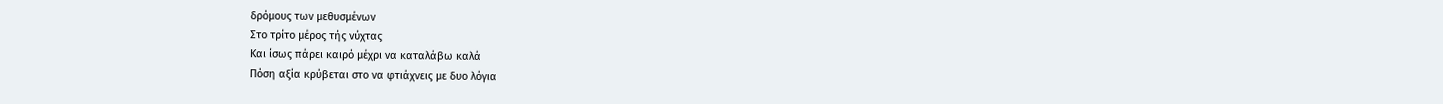δρόμους των μεθυσμένων
Στο τρίτο μέρος τής νύχτας
Και ίσως πάρει καιρό μέχρι να καταλάβω καλά
Πόση αξία κρύβεται στο να φτιάχνεις με δυο λόγια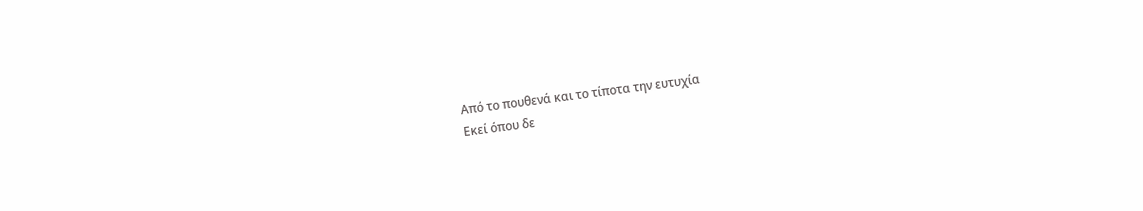Από το πουθενά και το τίποτα την ευτυχία
Εκεί όπου δε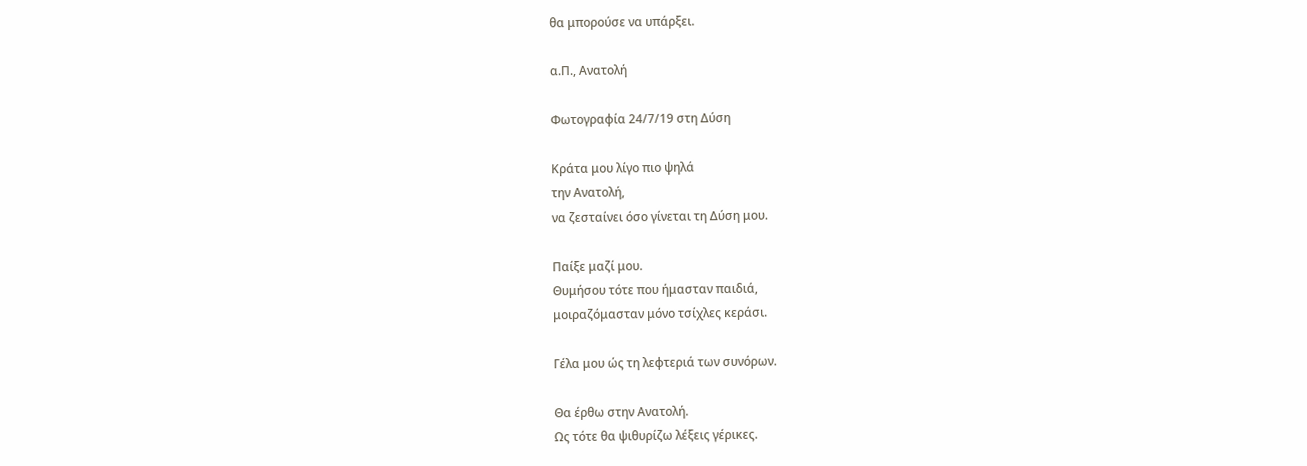θα μπορούσε να υπάρξει.

α.Π., Ανατολή

Φωτογραφία 24/7/19 στη Δύση

Κράτα μου λίγο πιο ψηλά
την Ανατολή,
να ζεσταίνει όσο γίνεται τη Δύση μου.

Παίξε μαζί μου.
Θυμήσου τότε που ήμασταν παιδιά,
μοιραζόμασταν μόνο τσίχλες κεράσι.

Γέλα μου ώς τη λεφτεριά των συνόρων.

Θα έρθω στην Ανατολή.
Ως τότε θα ψιθυρίζω λέξεις γέρικες.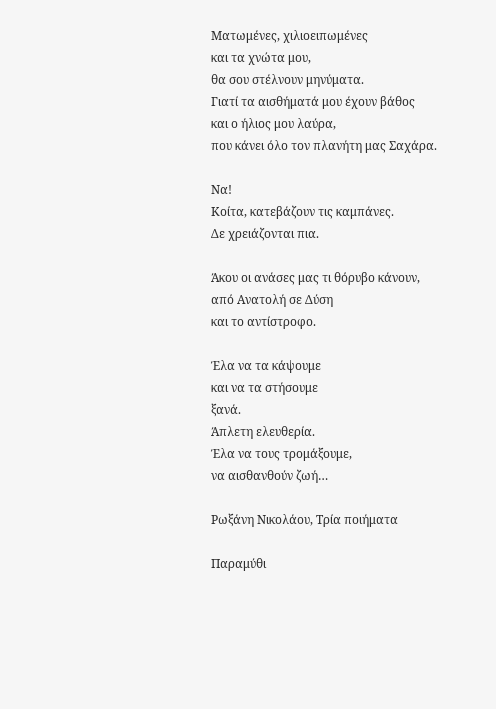Ματωμένες, χιλιοειπωμένες
και τα χνώτα μου,
θα σου στέλνουν μηνύματα.
Γιατί τα αισθήματά μου έχουν βάθος
και ο ήλιος μου λαύρα,
που κάνει όλο τον πλανήτη μας Σαχάρα.

Να!
Κοίτα, κατεβάζουν τις καμπάνες.
Δε χρειάζονται πια.

Άκου οι ανάσες μας τι θόρυβο κάνουν,
από Ανατολή σε Δύση
και το αντίστροφο.

Έλα να τα κάψουμε
και να τα στήσουμε
ξανά.
Άπλετη ελευθερία.
Έλα να τους τρομάξουμε,
να αισθανθούν ζωή…

Ρωξάνη Νικολάου, Τρία ποιήματα

Παραμύθι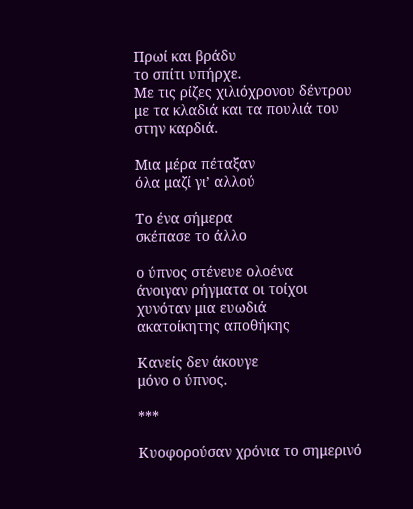Πρωί και βράδυ
το σπίτι υπήρχε.
Με τις ρίζες χιλιόχρονου δέντρου
με τα κλαδιά και τα πουλιά του
στην καρδιά.

Μια μέρα πέταξαν
όλα μαζί γι’ αλλού

Το ένα σήμερα
σκέπασε το άλλο

ο ύπνος στένευε ολοένα
άνοιγαν ρήγματα οι τοίχοι
χυνόταν μια ευωδιά
ακατοίκητης αποθήκης

Κανείς δεν άκουγε
μόνο ο ύπνος.

***

Κυοφορούσαν χρόνια το σημερινό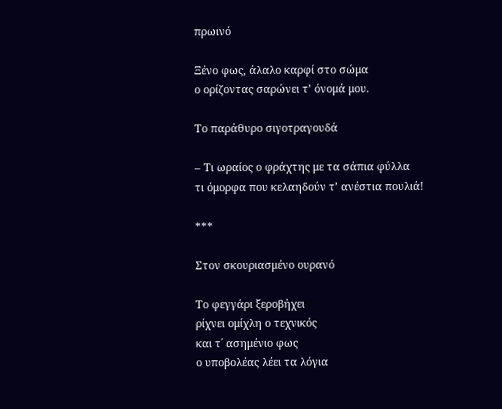πρωινό

Ξένο φως, άλαλο καρφί στο σώμα
ο ορίζοντας σαρώνει τ’ όνομά μου.

Το παράθυρο σιγοτραγουδά

– Τι ωραίος ο φράχτης με τα σάπια φύλλα
τι όμορφα που κελαηδούν τ’ ανέστια πουλιά!

***

Στον σκουριασμένο ουρανό

Το φεγγάρι ξεροβήχει
ρίχνει ομίχλη ο τεχνικός
και τ΄ ασημένιο φως
ο υποβολέας λέει τα λόγια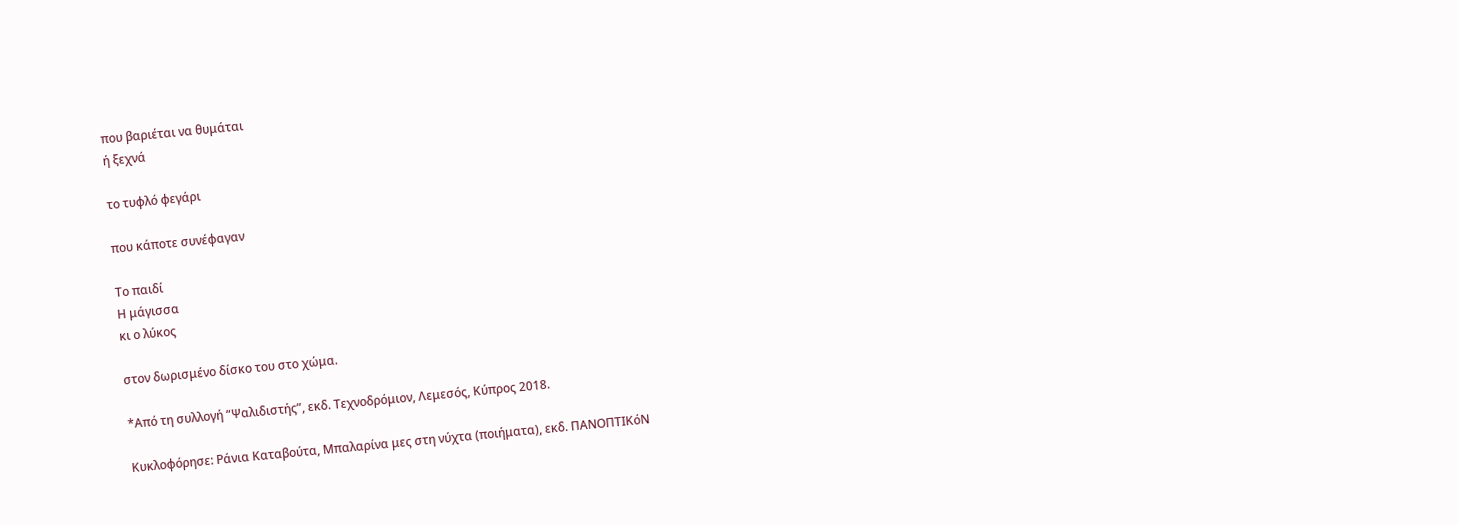που βαριέται να θυμάται
ή ξεχνά

το τυφλό φεγάρι

που κάποτε συνέφαγαν

Το παιδί
Η μάγισσα
κι ο λύκος

στον δωρισμένο δίσκο του στο χώμα.

*Από τη συλλογή “Ψαλιδιστής”, εκδ. Τεχνοδρόμιον, Λεμεσός, Κύπρος 2018.

Κυκλοφόρησε: Ράνια Καταβούτα, Μπαλαρίνα μες στη νύχτα (ποιήματα), εκδ. ΠΑΝΟΠΤΙΚόΝ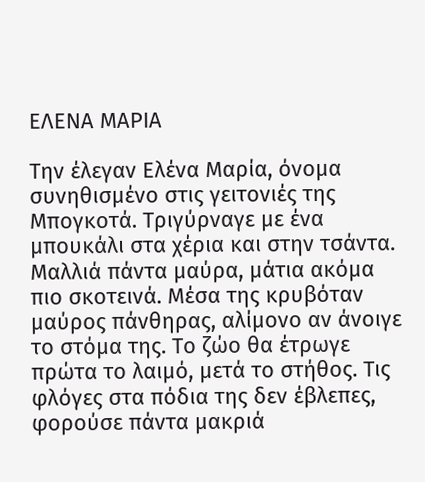ΕΛΕΝΑ ΜΑΡΙΑ

Την έλεγαν Ελένα Μαρία, όνομα συνηθισμένο στις γειτονιές της Μπογκοτά. Τριγύρναγε με ένα μπουκάλι στα χέρια και στην τσάντα. Μαλλιά πάντα μαύρα, μάτια ακόμα πιο σκοτεινά. Μέσα της κρυβόταν μαύρος πάνθηρας, αλίμονο αν άνοιγε το στόμα της. Το ζώο θα έτρωγε πρώτα το λαιμό, μετά το στήθος. Τις φλόγες στα πόδια της δεν έβλεπες, φορούσε πάντα μακριά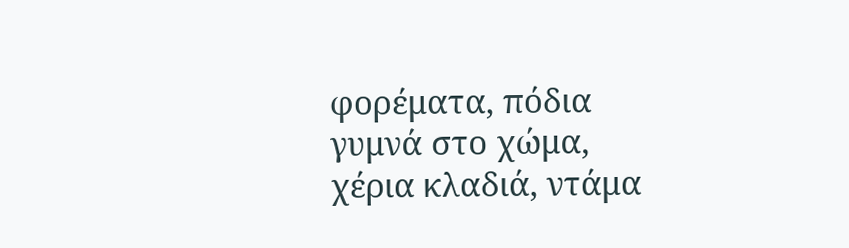φορέματα, πόδια γυμνά στο χώμα, χέρια κλαδιά, ντάμα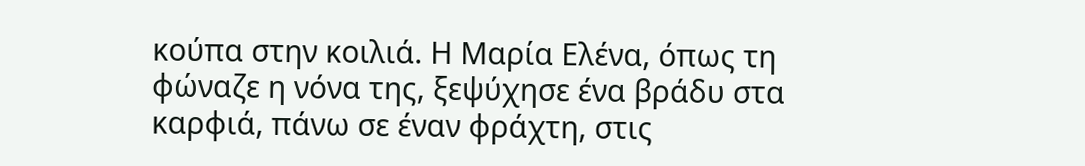κούπα στην κοιλιά. Η Μαρία Ελένα, όπως τη φώναζε η νόνα της, ξεψύχησε ένα βράδυ στα καρφιά, πάνω σε έναν φράχτη, στις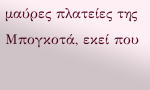μαύρες πλατείες της Μπογκοτά, εκεί που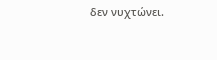δεν νυχτώνει.